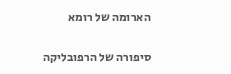הארומה של רומא

סיפורה של הרפובליקה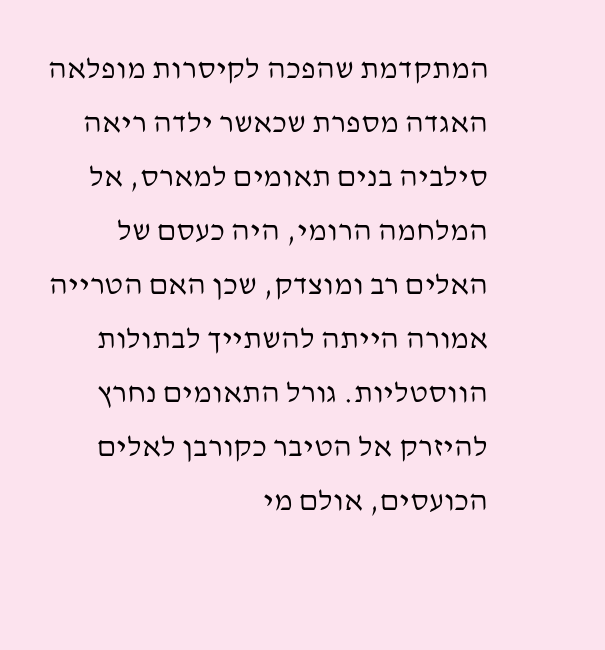המתקדמת שהפכה לקיסרות מופלאה
האגדה מספרת שכאשר ילדה ריאה סילביה בנים תאומים למארס, אל המלחמה הרומי, היה כעסם של האלים רב ומוצדק, שכן האם הטרייה אמורה הייתה להשתייך לבתולות הווסטליות. גורל התאומים נחרץ להיזרק אל הטיבר כקורבן לאלים הכועסים, אולם מי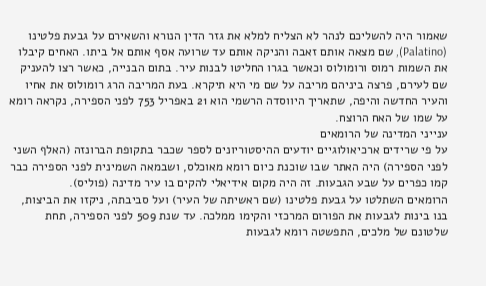שאמור היה להשליכם לנהר לא הצליח למלא את גזר הדין הנורא והשאירם על גבעת פלטינו (Palatino), שם מצאה אותם זאבה והניקה אותם עד שרועה אסף אותם אל ביתו. האחים קיבלו את השמות רמוס ורומולוס וכאשר בגרו החליטו לבנות עיר. בתום הבנייה, כאשר רצו להעניק שם לעירם, פרצה ביניהם מריבה על שם מי היא תיקרא. בעת המריבה הרג רומולוס את אחיו והעיר החדשה והיפה, שתאריך היווסדה הרשמי הוא 21 באפריל 753 לפני הספירה, נקראה רומא על שמו של האח הרוצח.
ענייני המדינה של הרומאים
על פי שרידים ארכיאולוגיים יודעים ההיסטוריונים לספר שכבר בתקופת הברונזה (האלף השני לפני הספירה) היה האתר שבו שוכנת כיום רומא מאוכלס, ושבמאה השמינית לפני הספירה כבר קמו כפרים על שבע הגבעות. זה היה מקום אידיאלי להקים בו עיר מדינה (פוליס).
הרומאים השתלטו על גבעת פלטינו (שם ראשיתה של העיר) ועל סביבתה, ניקזו את הביצות, בנו בינות לגבעות את הפורום המרכזי והקימו ממלכה. עד שנת 509 לפני הספירה, תחת שלטונם של מלכים, התפשטה רומא לגבעות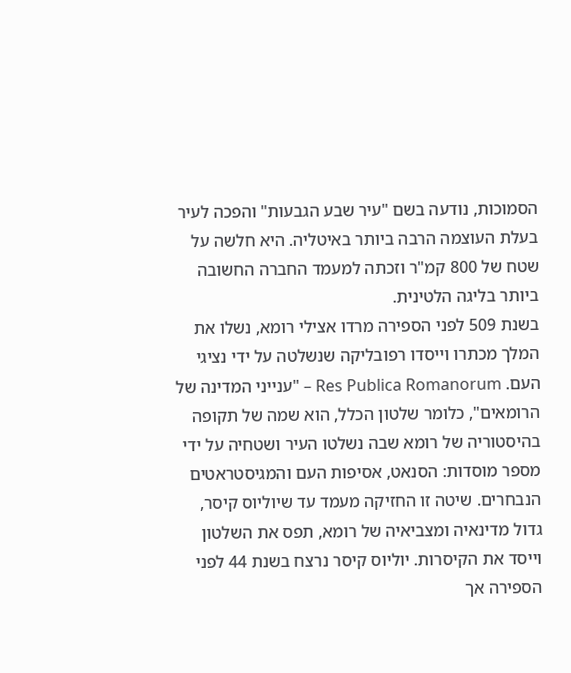הסמוכות, נודעה בשם "עיר שבע הגבעות" והפכה לעיר בעלת העוצמה הרבה ביותר באיטליה. היא חלשה על שטח של 800 קמ"ר וזכתה למעמד החברה החשובה ביותר בליגה הלטינית.
בשנת 509 לפני הספירה מרדו אצילי רומא, נשלו את המלך מכתרו וייסדו רפובליקה שנשלטה על ידי נציגי העם. Res Publica Romanorum – "ענייני המדינה של הרומאים", כלומר שלטון הכלל, הוא שמה של תקופה בהיסטוריה של רומא שבה נשלטו העיר ושטחיה על ידי מספר מוסדות: הסנאט, אסיפות העם והמגיסטראטים הנבחרים. שיטה זו החזיקה מעמד עד שיוליוס קיסר, גדול מדינאיה ומצביאיה של רומא, תפס את השלטון וייסד את הקיסרות. יוליוס קיסר נרצח בשנת 44 לפני הספירה אך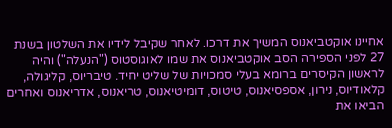אחיינו אוקטביאנוס המשיך את דרכו. לאחר שקיבל לידיו את השלטון בשנת 27 לפני הספירה הסב אוקטביאנוס את שמו לאוגוסטוס ("הנעלה") והיה לראשון הקיסרים ברומא בעלי סמכויות של שליט יחיד. טיבריוס, קליגולה, קלאודיוס, נירון, אספסיאנוס, טיטוס, דומיטיאנוס, טריאנוס, אדריאנוס ואחרים הביאו את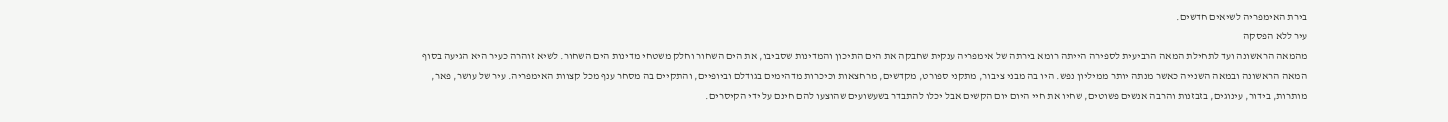בירת האימפריה לשיאים חדשים.
עיר ללא הפסקה
מהמאה הראשונה ועד לתחילת המאה הרביעית לספירה הייתה רומא בירתה של אימפריה ענקית שחבקה את הים התיכון והמדינות שסביבו, את הים השחור וחלק משטחי מדינות הים השחור. לשיא זוהרה כעיר היא הגיעה בסוף המאה הראשונה ובמאה השנייה כאשר מנתה יותר ממיליון נפש. היו בה מבני ציבור, מתקני ספורט, מקדשים, מרחצאות וכיכרות מדהימים בגודלם וביופיים, והתקיים בה מסחר ענף מכל קצוות האימפריה. עיר של עושר, פאר, מותרות, בידור, עינוגים, בזבזנות והרבה אנשים פשוטים, שחיו את חיי היום יום הקשים אבל יכלו להתבדר בשעשועים שהוצעו להם חינם על ידי הקיסרים.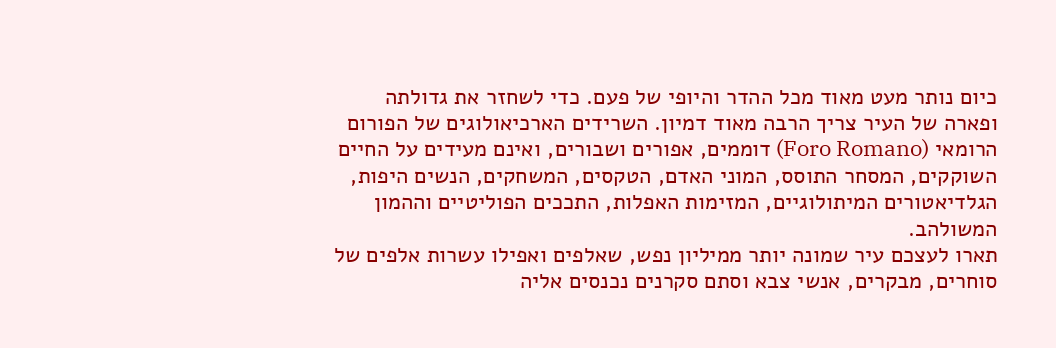כיום נותר מעט מאוד מכל ההדר והיופי של פעם. כדי לשחזר את גדולתה ופארה של העיר צריך הרבה מאוד דמיון. השרידים הארכיאולוגים של הפורום הרומאי (Foro Romano) דוממים, אפורים ושבורים, ואינם מעידים על החיים השוקקים, המסחר התוסס, המוני האדם, הטקסים, המשחקים, הנשים היפות, הגלדיאטורים המיתולוגיים, המזימות האפלות, התככים הפוליטיים וההמון המשולהב.
תארו לעצכם עיר שמונה יותר ממיליון נפש, שאלפים ואפילו עשרות אלפים של סוחרים, מבקרים, אנשי צבא וסתם סקרנים נכנסים אליה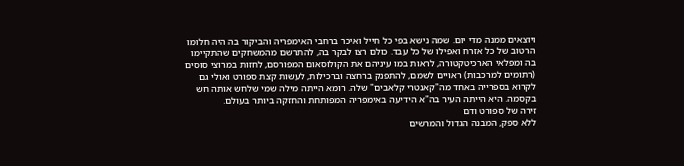ויוצאים ממנה מדי יום. שמה נישא בפי כל חייל ואיכר ברחבי האימפריה והביקור בה היה חלומו הרטוב של כל אזרח ואפילו של כל עבד. כולם רצו לבקר בה, להתרשם מהמשחקים שהתקיימו בה ומפלאי הארכיטקטורה, לראות במו עיניהם את הקולוסאום המפורסם, לחזות במרוצי סוסים (רתומים למרכבות) ראויים לשמם, להתפנק ברחצה וברכילות, לעשות קצת ספורט ואולי גם לקרוא בספרייה באחד מה"קאנטרי קלאבים" שלה. רומא הייתה מילה שמי שלחש אותה חש בקסמה. היא הייתה העיר בה"א הידיעה באימפריה המפותחת והחזקה ביותר בעולם.
זירה של ספורט ודם
ללא ספק, המבנה הגדול והמרשים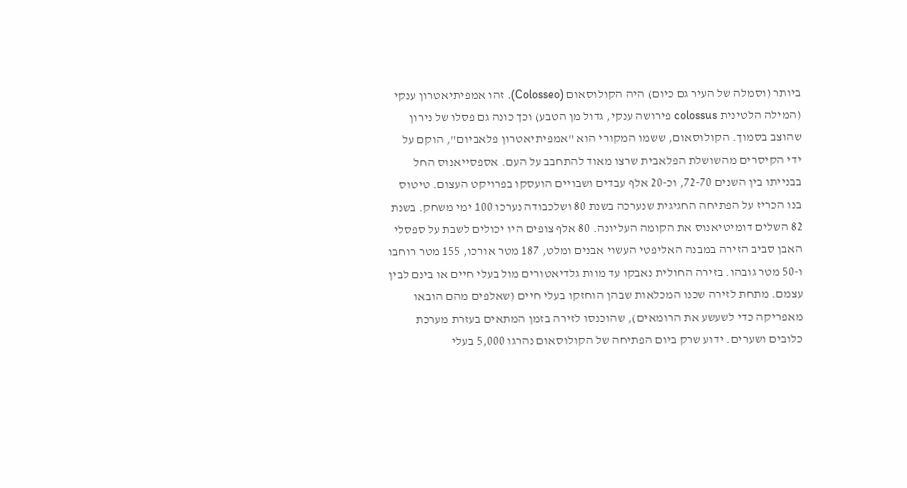ביותר (וסמלה של העיר גם כיום) היה הקולוסאום (Colosseo). זהו אמפיתיאטרון ענקי (המילה הלטינית colossus פירושה ענקי, גדול מן הטבע) וכך כונה גם פסלו של נירון שהוצב בסמוך. הקולוסאום, ששמו המקורי הוא "אמפיתיאטרון פלאביום", הוקם על ידי הקיסרים מהשושלת הפלאבית שרצו מאוד להתחבב על העם. אספסייאנוס החל בבנייתו בין השנים 72-70, וכ-20 אלף עבדים ושבויים הועסקו בפרויקט העצום. טיטוס בנו הכריז על הפתיחה החגיגית שנערכה בשנת 80 ושלכבודה נערכו 100 ימי משחק. בשנת 82 השלים דומיטיאנוס את הקומה העליונה. 80 אלף צופים היו יכולים לשבת על ספסלי האבן סביב הזירה במבנה האליפטי העשוי אבנים ומלט, 187 מטר אורכו, 155 מטר רוחבו ו-50 מטר גובהו. בזירה החולית נאבקו עד מוות גלדיאטורים מול בעלי חיים או בינם לבין עצמם. מתחת לזירה שכנו המכלאות שבהן הוחזקו בעלי חיים (שאלפים מהם הובאו מאפריקה כדי לשעשע את הרומאים), שהוכנסו לזירה בזמן המתאים בעזרת מערכת כלובים ושערים. ידוע שרק ביום הפתיחה של הקולוסאום נהרגו 5,000 בעלי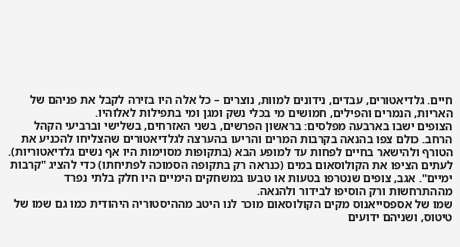חיים. גלדיאטורים, עבדים, נידונים למוות, נוצרים – כל אלה היו בזירה לקבל את פניהם של האריות, הנמרים והפילים, חמושים מי בכלי נשק ומגן ומי בתפילות לאלוהיו.
הצופים ישבו בארבעה מפלסים: בראשון הפרשים, בשני האזרחים, בשלישי וברביעי הקהל הרחב. כולם צפו בהנאה בקרבות המרים והריעו בהערצה לגלדיאטורים שהצליחו להכניע את הטורף ולהישאר בחיים לפחות עד למופע הבא (בתקופות מסוימות היו אף נשים גלדיאטוריות). לעתים הציפו את הקולוסאום במים (כנראה רק בתקופה הסמוכה לפתיחתו) כדי להציג "קרבות ימיים". אגב, צופים שנטרפו בטעות או טבעו במשחקים הימיים היו חלק בלתי נפרד מההתרחשות ורק הוסיפו לבידור ולהנאה.
שמו של אספסייאנוס מקים הקולוסאום מוכר לנו היטב מההיסטוריה היהודית כמו גם שמו של טיטוס, ושניהם ידועים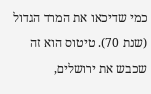כמי שדיכאו את המרד הגדול (שנת 70). טיטוס הוא זה שכבש את ירושלים,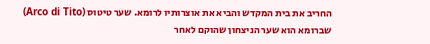החריב את בית המקדש והביא את אוצרותיו לרומא. שער טיטוס (Arco di Tito) שברומא הוא שער הניצחון שהוקם לאחר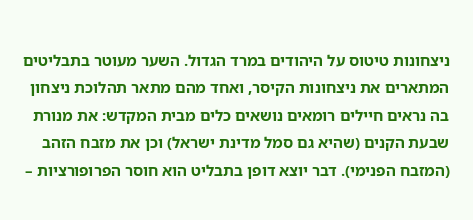ניצחונות טיטוס על היהודים במרד הגדול. השער מעוטר בתבליטים המתארים את ניצחונות הקיסר, ואחד מהם מתאר תהלוכת ניצחון בה נראים חיילים רומאים נושאים כלים מבית המקדש: את מנורת שבעת הקנים (שהיא גם סמל מדינת ישראל) וכן את מזבח הזהב (המזבח הפנימי). דבר יוצא דופן בתבליט הוא חוסר הפרופורציות –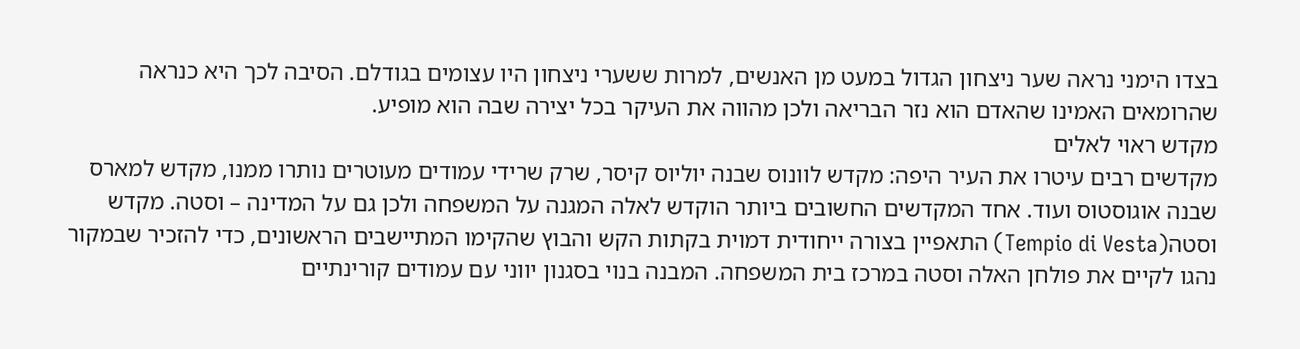בצדו הימני נראה שער ניצחון הגדול במעט מן האנשים, למרות ששערי ניצחון היו עצומים בגודלם. הסיבה לכך היא כנראה שהרומאים האמינו שהאדם הוא נזר הבריאה ולכן מהווה את העיקר בכל יצירה שבה הוא מופיע.
מקדש ראוי לאלים
מקדשים רבים עיטרו את העיר היפה: מקדש לוונוס שבנה יוליוס קיסר, שרק שרידי עמודים מעוטרים נותרו ממנו, מקדש למארס שבנה אוגוסטוס ועוד. אחד המקדשים החשובים ביותר הוקדש לאלה המגנה על המשפחה ולכן גם על המדינה – וסטה. מקדש וסטה(Tempio di Vesta) התאפיין בצורה ייחודית דמוית בקתות הקש והבוץ שהקימו המתיישבים הראשונים, כדי להזכיר שבמקור נהגו לקיים את פולחן האלה וסטה במרכז בית המשפחה. המבנה בנוי בסגנון יווני עם עמודים קורינתיים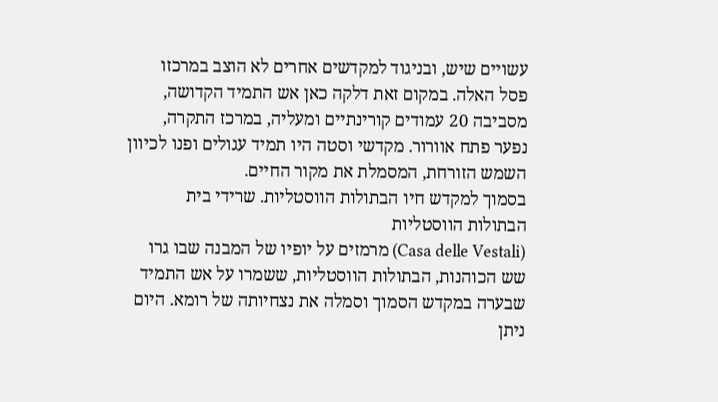עשויים שיש, ובניגוד למקדשים אחרים לא הוצב במרכזו פסל האלה. במקום זאת דלקה כאן אש התמיד הקדושה, מסביבה 20 עמודים קורינתיים ומעליה, במרכז התקרה, נפער פתח אוורור. מקדשי וסטה היו תמיד עגולים ופנו לכיוון השמש הזורחת, המסמלת את מקור החיים.
בסמוך למקדש חיו הבתולות הווסטליות. שרידי בית הבתולות הווסטליות
(Casa delle Vestali) מרמזים על יופיו של המבנה שבו גרו שש הכוהנות, הבתולות הווסטליות, ששמרו על אש התמיד שבערה במקדש הסמוך וסמלה את נצחיותה של רומא. היום ניתן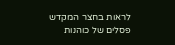לראות בחצר המקדש פסלים של כוהנות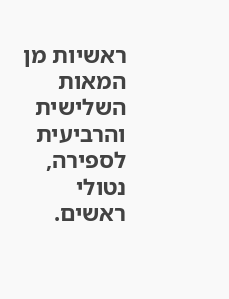ראשיות מן המאות השלישית והרביעית לספירה, נטולי ראשים.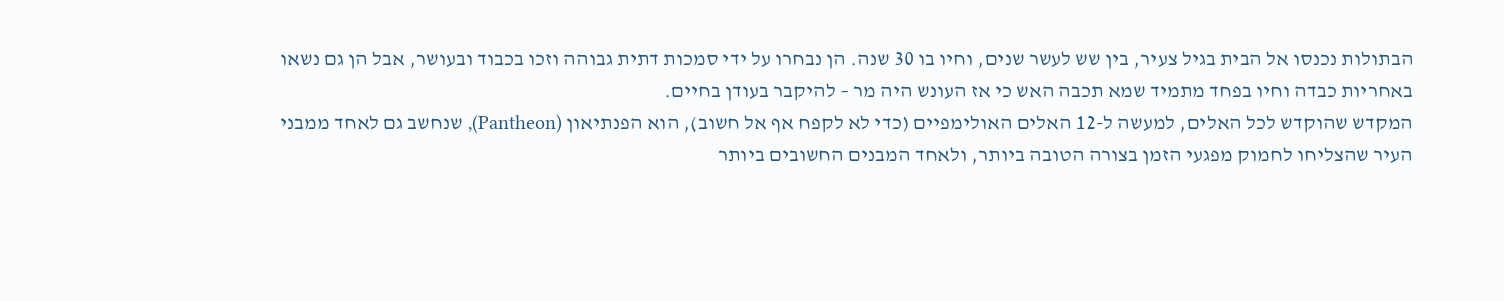הבתולות נכנסו אל הבית בגיל צעיר, בין שש לעשר שנים, וחיו בו 30 שנה. הן נבחרו על ידי סמכות דתית גבוהה וזכו בכבוד ובעושר, אבל הן גם נשאו באחריות כבדה וחיו בפחד מתמיד שמא תכבה האש כי אז העונש היה מר – להיקבר בעודן בחיים.
המקדש שהוקדש לכל האלים, למעשה ל-12 האלים האולימפיים (כדי לא לקפח אף אל חשוב), הוא הפנתיאון (Pantheon), שנחשב גם לאחד ממבני העיר שהצליחו לחמוק מפגעי הזמן בצורה הטובה ביותר, ולאחד המבנים החשובים ביותר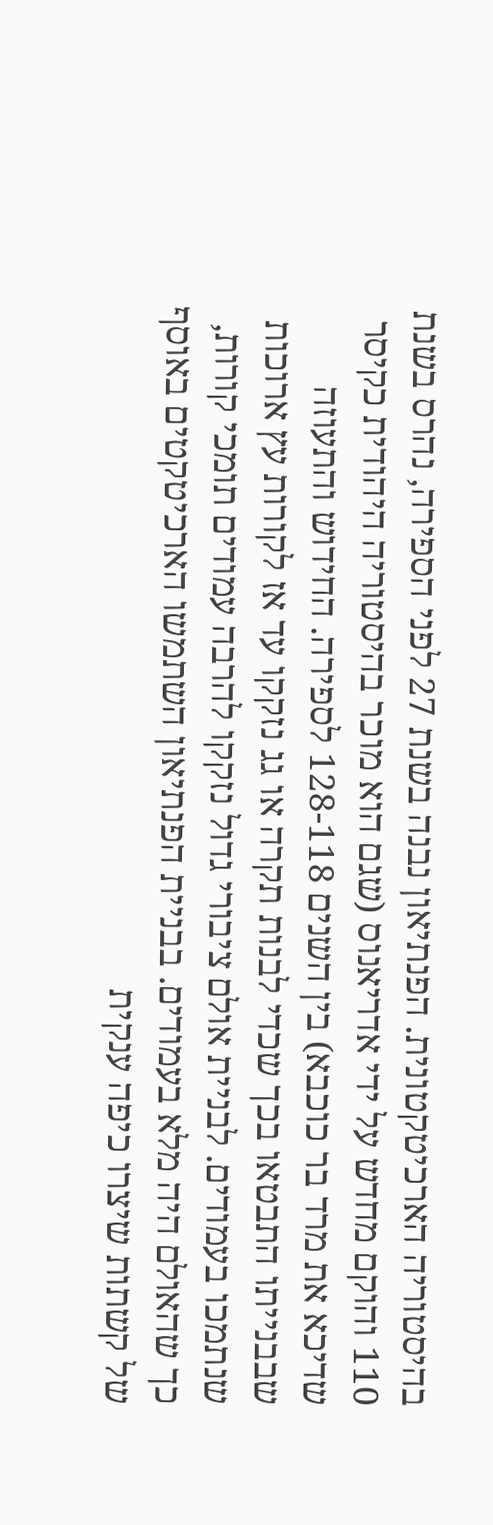בהיסטוריה הארכיטקטונית. הפנתיאון נבנה בשנת 27 לפני הספירה, נהרס בשנת 110 והוקם מחדש על ידי אדריאנוס (שגם הוא מוכר בהיסטוריה היהודית כקיסר שדיכא את מרד בר כוכבא) בין השנים 128-118 לספירה. החידוש והתעוזה שבבנייתו התבטאו בכך שכדי לבנות תקרה או גג נזקקו עד אז לקורות עץ ארוכות שנתמכו בעמודים. לבניית אולם ציבורי גדול נזקקו להרבה עמודים תומכי קורות, כך שהאולם היה מלא בעמודים. בבניית הפנתיאון השתמשו הארכיטקטים באוסף של קשתות שיצרו כיפה ענקית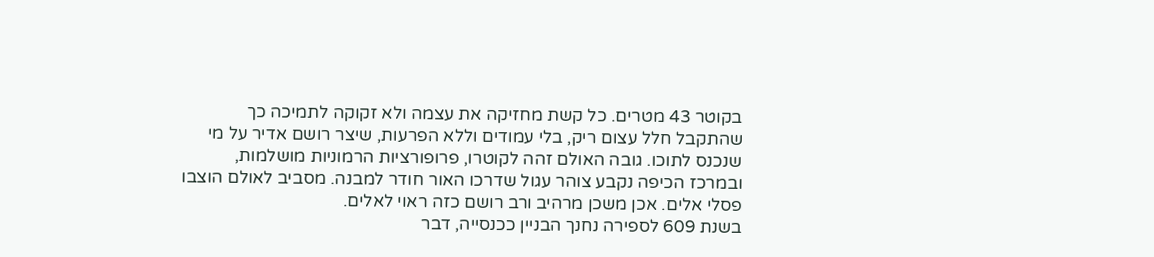בקוטר 43 מטרים. כל קשת מחזיקה את עצמה ולא זקוקה לתמיכה כך שהתקבל חלל עצום ריק, בלי עמודים וללא הפרעות, שיצר רושם אדיר על מי שנכנס לתוכו. גובה האולם זהה לקוטרו, פרופורציות הרמוניות מושלמות, ובמרכז הכיפה נקבע צוהר עגול שדרכו האור חודר למבנה. מסביב לאולם הוצבו פסלי אלים. אכן משכן מרהיב ורב רושם כזה ראוי לאלים.
בשנת 609 לספירה נחנך הבניין ככנסייה, דבר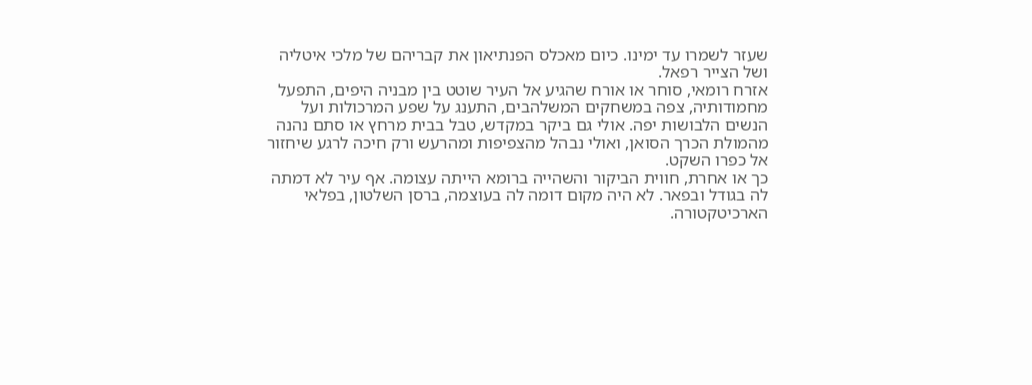שעזר לשמרו עד ימינו. כיום מאכלס הפנתיאון את קבריהם של מלכי איטליה ושל הצייר רפאל.
אזרח רומאי, סוחר או אורח שהגיע אל העיר שוטט בין מבניה היפים, התפעל מחמודותיה, צפה במשחקים המשלהבים, התענג על שפע המרכולות ועל הנשים הלבושות יפה. אולי גם ביקר במקדש, טבל בבית מרחץ או סתם נהנה מהמולת הכרך הסואן, ואולי נבהל מהצפיפות ומהרעש ורק חיכה לרגע שיחזור אל כפרו השקט.
כך או אחרת, חווית הביקור והשהייה ברומא הייתה עצומה. אף עיר לא דמתה לה בגודל ובפאר. לא היה מקום דומה לה בעוצמה, ברסן השלטון, בפלאי הארכיטקטורה.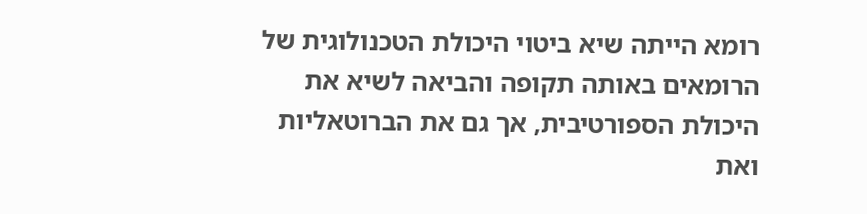רומא הייתה שיא ביטוי היכולת הטכנולוגית של הרומאים באותה תקופה והביאה לשיא את היכולת הספורטיבית, אך גם את הברוטאליות ואת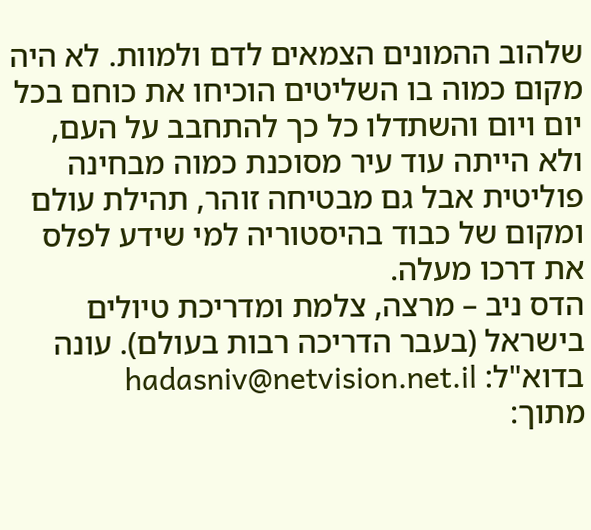שלהוב ההמונים הצמאים לדם ולמוות. לא היה מקום כמוה בו השליטים הוכיחו את כוחם בכל יום ויום והשתדלו כל כך להתחבב על העם, ולא הייתה עוד עיר מסוכנת כמוה מבחינה פוליטית אבל גם מבטיחה זוהר, תהילת עולם ומקום של כבוד בהיסטוריה למי שידע לפלס את דרכו מעלה.
הדס ניב – מרצה, צלמת ומדריכת טיולים בישראל (בעבר הדריכה רבות בעולם). עונה בדוא"ל: hadasniv@netvision.net.il
מתוך: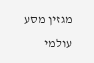מגזין מסע עולמי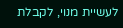לעשיית מנוי, לקבלת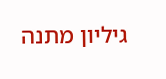גיליון מתנה